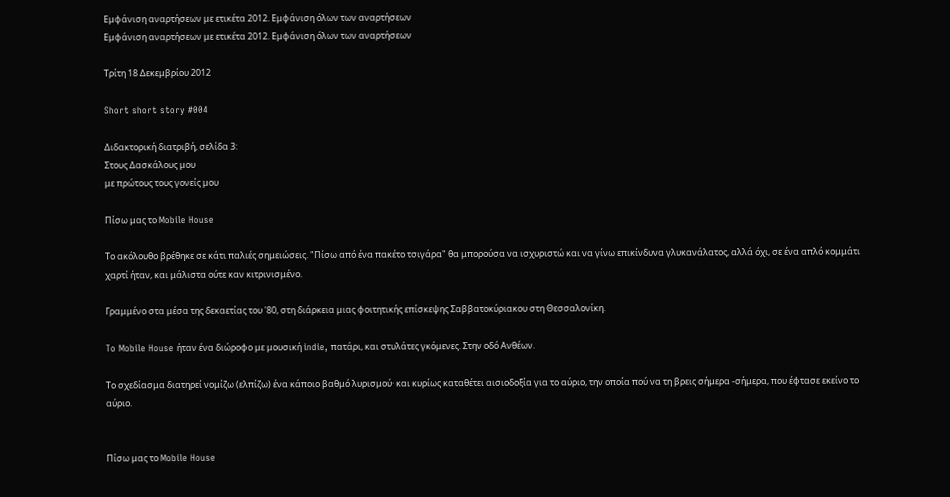Εμφάνιση αναρτήσεων με ετικέτα 2012. Εμφάνιση όλων των αναρτήσεων
Εμφάνιση αναρτήσεων με ετικέτα 2012. Εμφάνιση όλων των αναρτήσεων

Τρίτη 18 Δεκεμβρίου 2012

Short short story #004

Διδακτορική διατριβή, σελίδα 3:
Στους Δασκάλους μου
με πρώτους τους γονείς μου

Πίσω μας το Mobile House

Το ακόλουθο βρέθηκε σε κάτι παλιές σημειώσεις. "Πίσω από ένα πακέτο τσιγάρα" θα μπορούσα να ισχυριστώ και να γίνω επικίνδυνα γλυκανάλατος, αλλά όχι, σε ένα απλό κομμάτι χαρτί ήταν, και μάλιστα ούτε καν κιτρινισμένο.

Γραμμένο στα μέσα της δεκαετίας του '80, στη διάρκεια μιας φοιτητικής επίσκεψης Σαββατοκύριακου στη Θεσσαλονίκη.

To Mobile House ήταν ένα διώροφο με μουσική indie, πατάρι, και στυλάτες γκόμενες. Στην οδό Ανθέων.

Το σχεδίασμα διατηρεί νομίζω (ελπίζω) ένα κάποιο βαθμό λυρισμού· και κυρίως καταθέτει αισιοδοξία για το αύριο, την οποία πού να τη βρεις σήμερα -σήμερα, που έφτασε εκείνο το αύριο.


Πίσω μας το Mobile House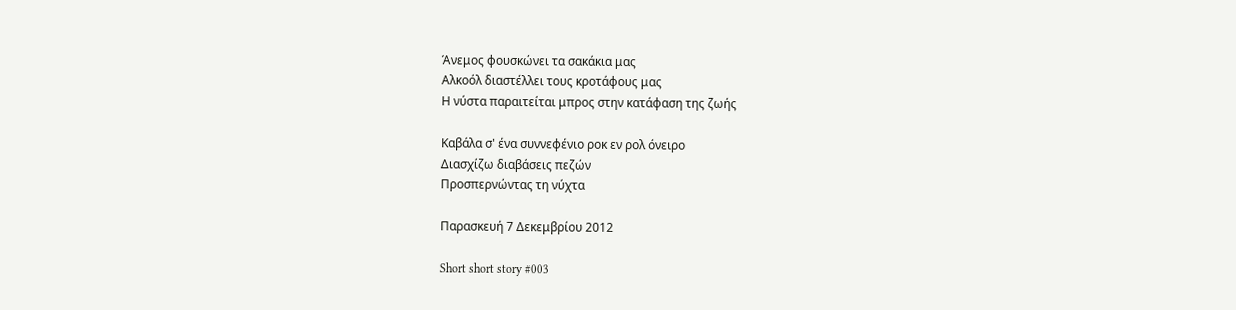Άνεμος φουσκώνει τα σακάκια μας
Αλκοόλ διαστέλλει τους κροτάφους μας
Η νύστα παραιτείται μπρος στην κατάφαση της ζωής

Καβάλα σ' ένα συννεφένιο ροκ εν ρολ όνειρο
Διασχίζω διαβάσεις πεζών
Προσπερνώντας τη νύχτα

Παρασκευή 7 Δεκεμβρίου 2012

Short short story #003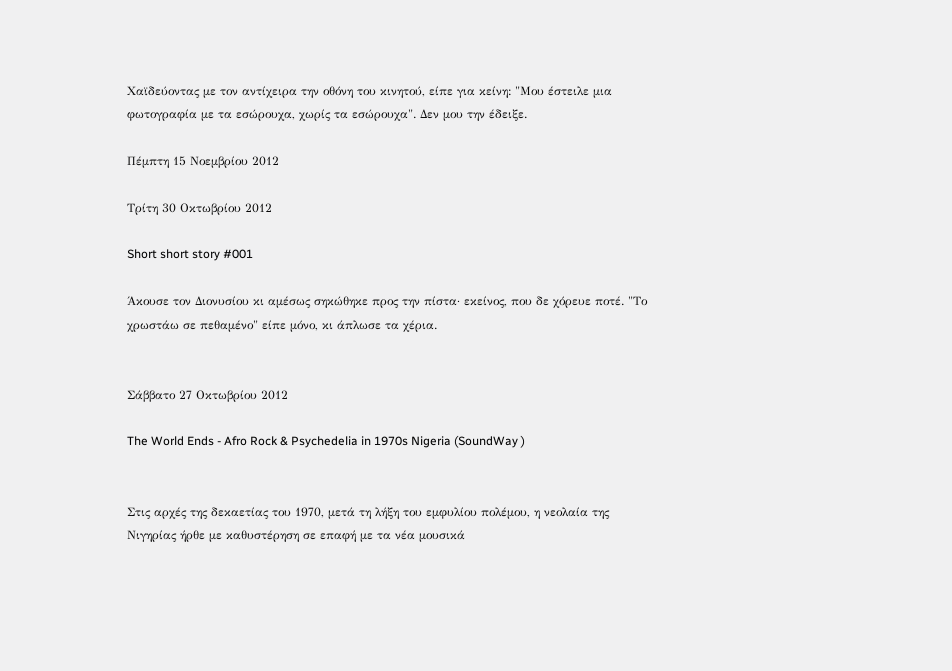Χαϊδεύοντας με τον αντίχειρα την οθόνη του κινητού, είπε για κείνη: "Μου έστειλε μια φωτογραφία με τα εσώρουχα, χωρίς τα εσώρουχα". Δεν μου την έδειξε.

Πέμπτη 15 Νοεμβρίου 2012

Τρίτη 30 Οκτωβρίου 2012

Short short story #001

Άκουσε τον Διονυσίου κι αμέσως σηκώθηκε προς την πίστα· εκείνος, που δε χόρευε ποτέ. "Το χρωστάω σε πεθαμένο" είπε μόνο, κι άπλωσε τα χέρια.


Σάββατο 27 Οκτωβρίου 2012

The World Ends - Afro Rock & Psychedelia in 1970s Nigeria (SoundWay )


Στις αρχές της δεκαετίας του 1970, μετά τη λήξη του εμφυλίου πολέμου, η νεολαία της Νιγηρίας ήρθε με καθυστέρηση σε επαφή με τα νέα μουσικά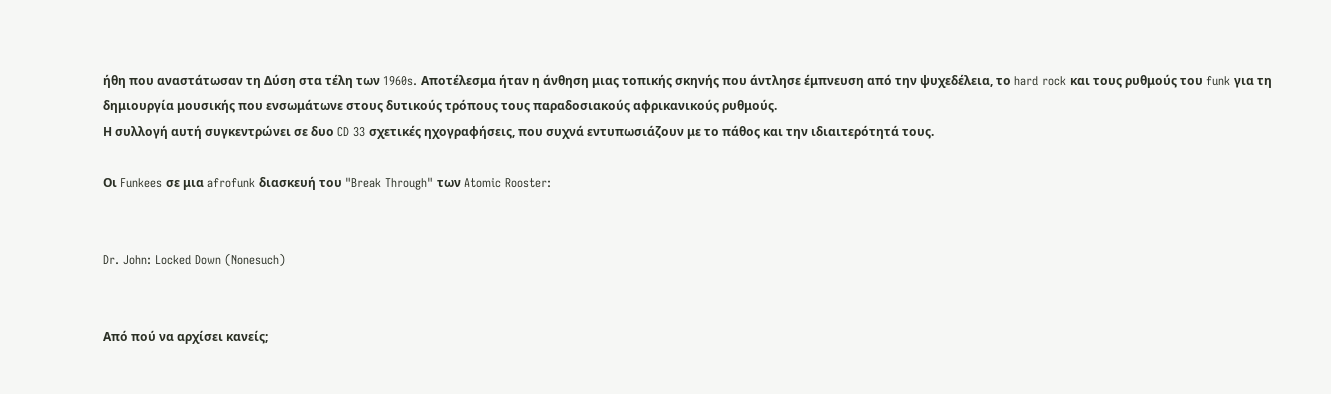ήθη που αναστάτωσαν τη Δύση στα τέλη των 1960s. Αποτέλεσμα ήταν η άνθηση μιας τοπικής σκηνής που άντλησε έμπνευση από την ψυχεδέλεια, το hard rock και τους ρυθμούς του funk για τη δημιουργία μουσικής που ενσωμάτωνε στους δυτικούς τρόπους τους παραδοσιακούς αφρικανικούς ρυθμούς.
Η συλλογή αυτή συγκεντρώνει σε δυο CD 33 σχετικές ηχογραφήσεις, που συχνά εντυπωσιάζουν με το πάθος και την ιδιαιτερότητά τους.

Οι Funkees σε μια afrofunk διασκευή του "Break Through" των Atomic Rooster:


Dr. John: Locked Down (Nonesuch)


Από πού να αρχίσει κανείς;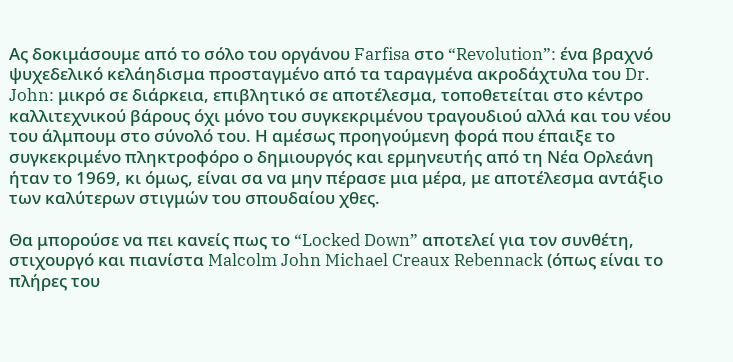Ας δοκιμάσουμε από το σόλο του οργάνου Farfisa στο “Revolution”: ένα βραχνό ψυχεδελικό κελάηδισμα προσταγμένο από τα ταραγμένα ακροδάχτυλα του Dr. John: μικρό σε διάρκεια, επιβλητικό σε αποτέλεσμα, τοποθετείται στο κέντρο καλλιτεχνικού βάρους όχι μόνο του συγκεκριμένου τραγουδιού αλλά και του νέου του άλμπουμ στο σύνολό του. Η αμέσως προηγούμενη φορά που έπαιξε το συγκεκριμένο πληκτροφόρο ο δημιουργός και ερμηνευτής από τη Νέα Ορλεάνη ήταν το 1969, κι όμως, είναι σα να μην πέρασε μια μέρα, με αποτέλεσμα αντάξιο των καλύτερων στιγμών του σπουδαίου χθες.

Θα μπορούσε να πει κανείς πως το “Locked Down” αποτελεί για τον συνθέτη, στιχουργό και πιανίστα Malcolm John Michael Creaux Rebennack (όπως είναι το πλήρες του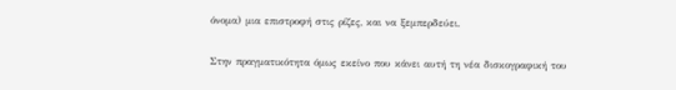όνομα) μια επιστροφή στις ρίζες, και να ξεμπερδεύει.

Στην πραγματικότητα όμως εκείνο που κάνει αυτή τη νέα δισκογραφική του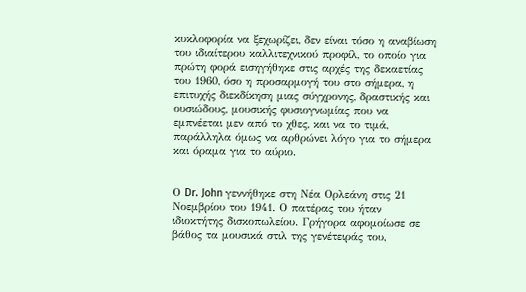κυκλοφορία να ξεχωρίζει, δεν είναι τόσο η αναβίωση του ιδιαίτερου καλλιτεχνικού προφίλ, το οποίο για πρώτη φορά εισηγήθηκε στις αρχές της δεκαετίας του 1960, όσο η προσαρμογή του στο σήμερα, η επιτυχής διεκδίκηση μιας σύγχρονης, δραστικής και ουσιώδους, μουσικής φυσιογνωμίας που να εμπνέεται μεν από το χθες, και να το τιμά, παράλληλα όμως να αρθρώνει λόγο για το σήμερα και όραμα για το αύριο.


Ο Dr. John γεννήθηκε στη Νέα Ορλεάνη στις 21 Νοεμβρίου του 1941. Ο πατέρας του ήταν ιδιοκτήτης δισκοπωλείου. Γρήγορα αφομοίωσε σε βάθος τα μουσικά στιλ της γενέτειράς του,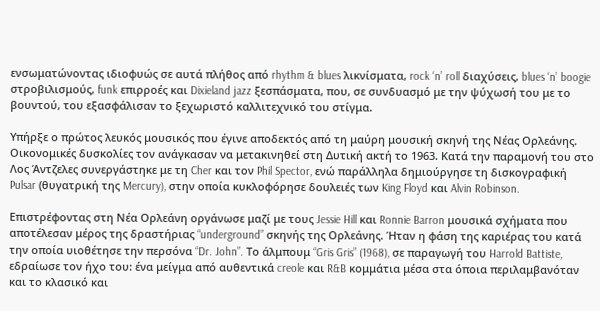ενσωματώνοντας ιδιοφυώς σε αυτά πλήθος από rhythm & blues λικνίσματα, rock ‘n’ roll διαχύσεις, blues ‘n’ boogie στροβιλισμούς, funk επιρροές και Dixieland jazz ξεσπάσματα, που, σε συνδυασμό με την ψύχωσή του με το βουντού, του εξασφάλισαν το ξεχωριστό καλλιτεχνικό του στίγμα.

Υπήρξε ο πρώτος λευκός μουσικός που έγινε αποδεκτός από τη μαύρη μουσική σκηνή της Νέας Ορλεάνης. Οικονομικές δυσκολίες τον ανάγκασαν να μετακινηθεί στη Δυτική ακτή το 1963. Κατά την παραμονή του στο Λος Άντζελες συνεργάστηκε με τη Cher και τον Phil Spector, ενώ παράλληλα δημιούργησε τη δισκογραφική Pulsar (θυγατρική της Mercury), στην οποία κυκλοφόρησε δουλειές των King Floyd και Alvin Robinson.

Επιστρέφοντας στη Νέα Ορλεάνη οργάνωσε μαζί με τους Jessie Hill και Ronnie Barron μουσικά σχήματα που αποτέλεσαν μέρος της δραστήριας “underground” σκηνής της Ορλεάνης. Ήταν η φάση της καριέρας του κατά την οποία υιοθέτησε την περσόνα “Dr. John”. Το άλμπουμ “Gris Gris” (1968), σε παραγωγή του Harrold Battiste, εδραίωσε τον ήχο του: ένα μείγμα από αυθεντικά creole και R&B κομμάτια μέσα στα όποια περιλαμβανόταν και το κλασικό και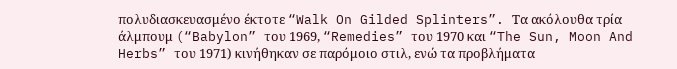πολυδιασκευασμένο έκτοτε “Walk On Gilded Splinters”. Τα ακόλουθα τρία άλμπουμ (“Babylon” του 1969, “Remedies” του 1970 και “The Sun, Moon And Herbs” του 1971) κινήθηκαν σε παρόμοιο στιλ, ενώ τα προβλήματα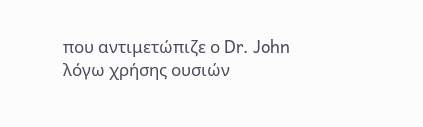που αντιμετώπιζε ο Dr. John λόγω χρήσης ουσιών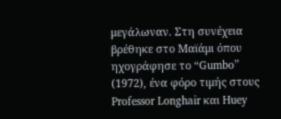μεγάλωναν. Στη συνέχεια βρέθηκε στο Μαϊάμι όπου ηχογράφησε το “Gumbo” (1972), ένα φόρο τιμής στους Professor Longhair και Huey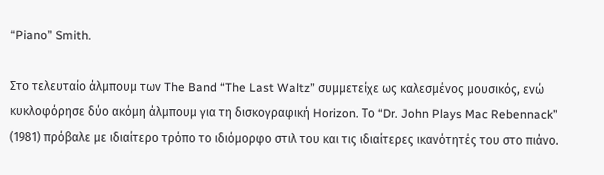“Piano” Smith.

Στο τελευταίο άλμπουμ των The Band “The Last Waltz” συμμετείχε ως καλεσμένος μουσικός, ενώ κυκλοφόρησε δύο ακόμη άλμπουμ για τη δισκογραφική Horizon. Το “Dr. John Plays Mac Rebennack” (1981) πρόβαλε με ιδιαίτερο τρόπο το ιδιόμορφο στιλ του και τις ιδιαίτερες ικανότητές του στο πιάνο.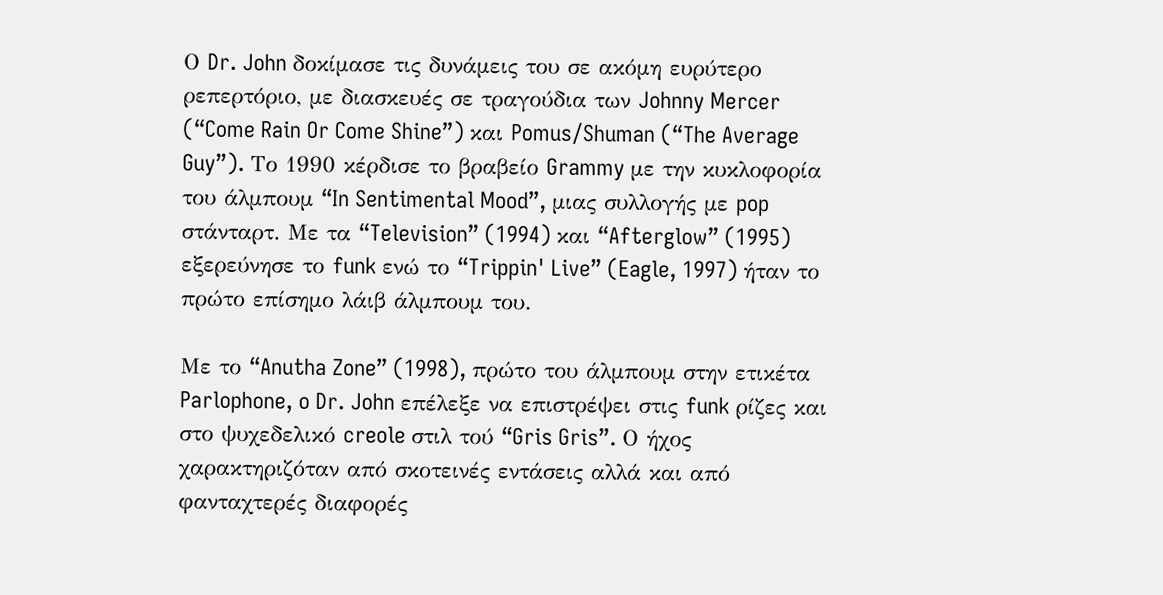Ο Dr. John δοκίμασε τις δυνάμεις του σε ακόμη ευρύτερο ρεπερτόριο, με διασκευές σε τραγούδια των Johnny Mercer (“Come Rain Or Come Shine”) και Pomus/Shuman (“The Average Guy”). Το 1990 κέρδισε το βραβείο Grammy με την κυκλοφορία του άλμπουμ “In Sentimental Mood”, μιας συλλογής με pop στάνταρτ. Με τα “Television” (1994) και “Afterglow” (1995) εξερεύνησε το funk ενώ το “Trippin' Live” (Eagle, 1997) ήταν το πρώτο επίσημο λάιβ άλμπουμ του.

Με το “Anutha Zone” (1998), πρώτο του άλμπουμ στην ετικέτα Parlophone, o Dr. John επέλεξε να επιστρέψει στις funk ρίζες και στο ψυχεδελικό creole στιλ τού “Gris Gris”. Ο ήχος χαρακτηριζόταν από σκοτεινές εντάσεις αλλά και από φανταχτερές διαφορές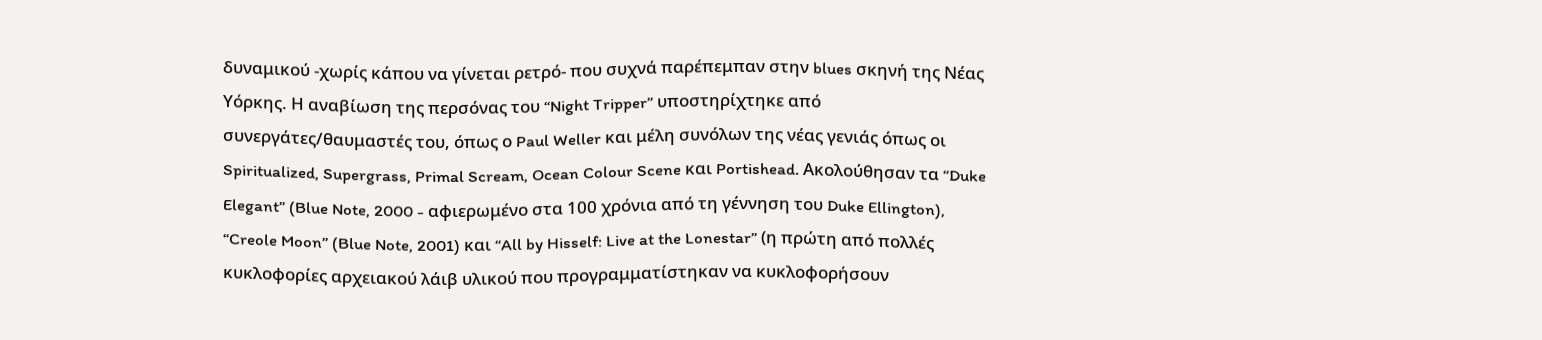δυναμικού -χωρίς κάπου να γίνεται ρετρό- που συχνά παρέπεμπαν στην blues σκηνή της Νέας Υόρκης. Η αναβίωση της περσόνας του “Night Tripper” υποστηρίχτηκε από συνεργάτες/θαυμαστές του, όπως ο Paul Weller και μέλη συνόλων της νέας γενιάς όπως οι Spiritualized, Supergrass, Primal Scream, Ocean Colour Scene και Portishead. Ακολούθησαν τα “Duke Elegant” (Blue Note, 2000 - αφιερωμένο στα 100 χρόνια από τη γέννηση του Duke Ellington), “Creole Moon” (Blue Note, 2001) και “All by Hisself: Live at the Lonestar” (η πρώτη από πολλές κυκλοφορίες αρχειακού λάιβ υλικού που προγραμματίστηκαν να κυκλοφορήσουν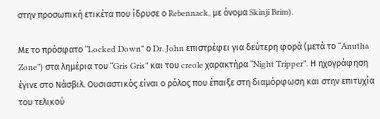στην προσωπική ετικέτα που ίδρυσε ο Rebennack, με όνομα Skinji Brim).

Με το πρόσφατο “Locked Down” ο Dr. John επιστρέφει για δεύτερη φορά (μετά το “Anutha Zone”) στα λημέρια του “Gris Gris” και του creole χαρακτήρα “Night Tripper”. Η ηχογράφηση έγινε στο Νάσβιλ. Ουσιαστικός είναι ο ρόλος που έπαιξε στη διαμόρφωση και στην επιτυχία του τελικού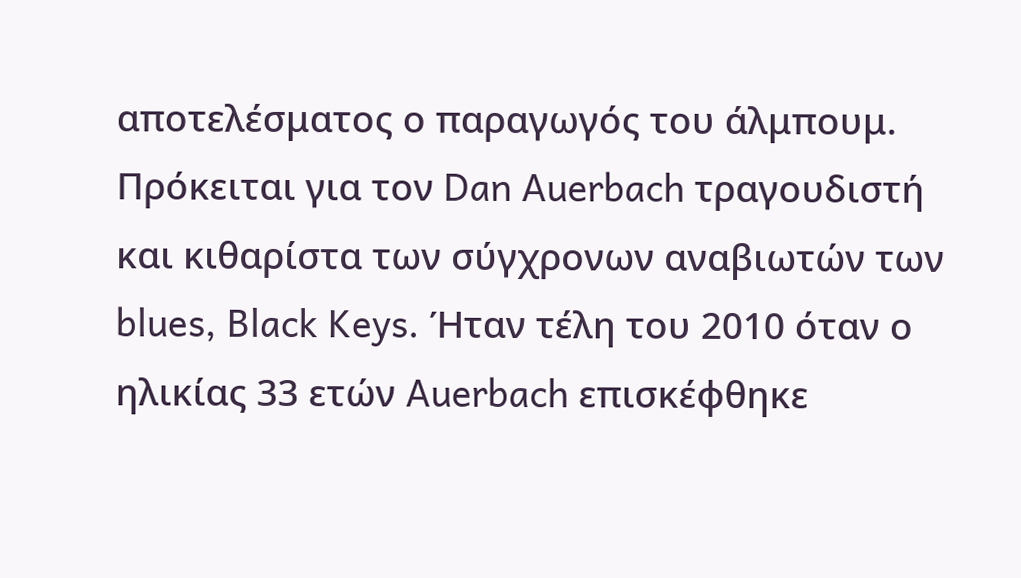αποτελέσματος ο παραγωγός του άλμπουμ. Πρόκειται για τον Dan Auerbach τραγουδιστή και κιθαρίστα των σύγχρονων αναβιωτών των blues, Black Keys. Ήταν τέλη του 2010 όταν ο ηλικίας 33 ετών Auerbach επισκέφθηκε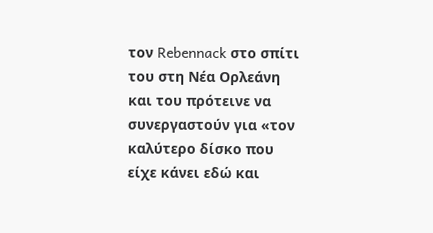τον Rebennack στο σπίτι του στη Νέα Ορλεάνη και του πρότεινε να συνεργαστούν για «τον καλύτερο δίσκο που είχε κάνει εδώ και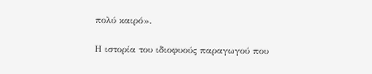πολύ καιρό».

Η ιστορία του ιδιοφυούς παραγωγού που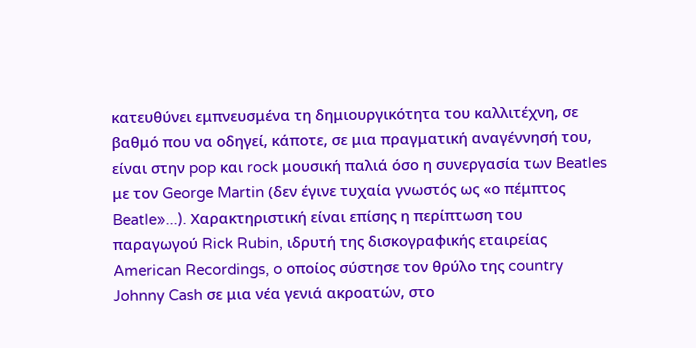κατευθύνει εμπνευσμένα τη δημιουργικότητα του καλλιτέχνη, σε βαθμό που να οδηγεί, κάποτε, σε μια πραγματική αναγέννησή του, είναι στην pop και rock μουσική παλιά όσο η συνεργασία των Beatles με τον George Martin (δεν έγινε τυχαία γνωστός ως «ο πέμπτος Beatle»...). Χαρακτηριστική είναι επίσης η περίπτωση του παραγωγού Rick Rubin, ιδρυτή της δισκογραφικής εταιρείας American Recordings, o οποίος σύστησε τον θρύλο της country Johnny Cash σε μια νέα γενιά ακροατών, στο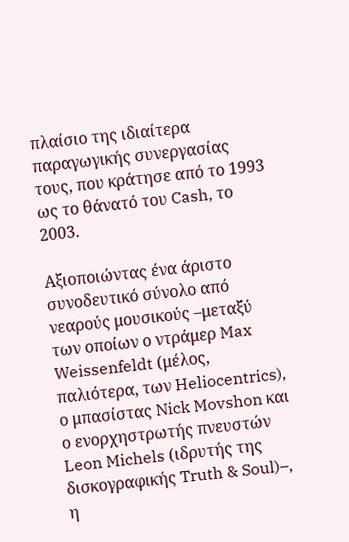πλαίσιο της ιδιαίτερα παραγωγικής συνεργασίας τους, που κράτησε από το 1993 ως το θάνατό του Cash, το 2003.

Αξιοποιώντας ένα άριστο συνοδευτικό σύνολο από νεαρούς μουσικούς –μεταξύ των οποίων ο ντράμερ Max Weissenfeldt (μέλος, παλιότερα, των Heliocentrics), ο μπασίστας Nick Movshon και ο ενορχηστρωτής πνευστών Leon Michels (ιδρυτής της δισκογραφικής Truth & Soul)–, η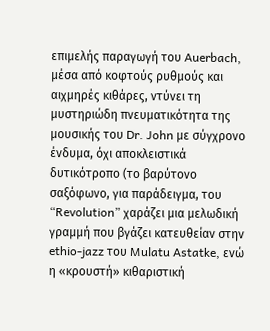επιμελής παραγωγή του Auerbach, μέσα από κοφτούς ρυθμούς και αιχμηρές κιθάρες, ντύνει τη μυστηριώδη πνευματικότητα της μουσικής του Dr. John με σύγχρονο ένδυμα, όχι αποκλειστικά δυτικότροπο (το βαρύτονο σαξόφωνο, για παράδειγμα, του “Revolution” χαράζει μια μελωδική γραμμή που βγάζει κατευθείαν στην ethio-jazz του Mulatu Astatke, ενώ η «κρουστή» κιθαριστική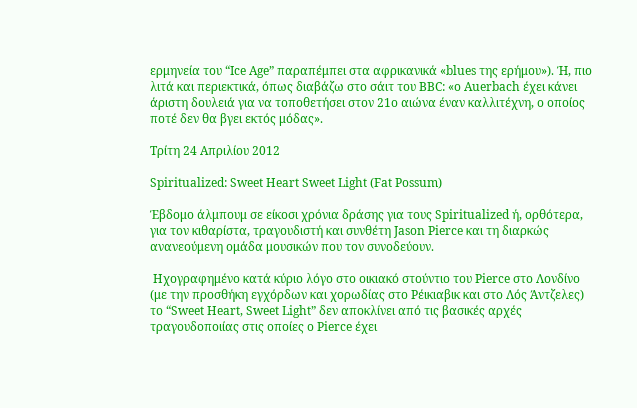ερμηνεία του “Ice Age” παραπέμπει στα αφρικανικά «blues της ερήμου»). Ή, πιο λιτά και περιεκτικά, όπως διαβάζω στο σάιτ του BBC: «ο Auerbach έχει κάνει άριστη δουλειά για να τοποθετήσει στον 21ο αιώνα έναν καλλιτέχνη, ο οποίος ποτέ δεν θα βγει εκτός μόδας».

Τρίτη 24 Απριλίου 2012

Spiritualized: Sweet Heart Sweet Light (Fat Possum)

Έβδομο άλμπουμ σε είκοσι χρόνια δράσης για τους Spiritualized ή, ορθότερα, για τον κιθαρίστα, τραγουδιστή και συνθέτη Jason Pierce και τη διαρκώς ανανεούμενη ομάδα μουσικών που τον συνοδεύουν.

 Ηχογραφημένο κατά κύριο λόγο στο οικιακό στούντιο του Pierce στο Λονδίνο (με την προσθήκη εγχόρδων και χορωδίας στο Ρέικιαβικ και στο Λός Άντζελες) το “Sweet Heart, Sweet Light” δεν αποκλίνει από τις βασικές αρχές τραγουδοποιίας στις οποίες ο Pierce έχει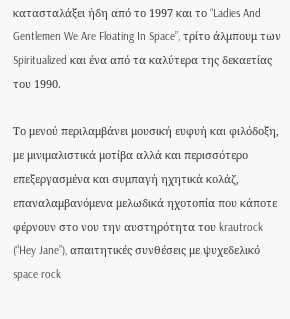κατασταλάξει ήδη από το 1997 και το “Ladies And Gentlemen We Are Floating In Space”, τρίτο άλμπουμ των  Spiritualized και ένα από τα καλύτερα της δεκαετίας του 1990.

Το μενού περιλαμβάνει μουσική ευφυή και φιλόδοξη, με μινιμαλιστικά μοτίβα αλλά και περισσότερο επεξεργασμένα και συμπαγή ηχητικά κολάζ, επαναλαμβανόμενα μελωδικά ηχοτοπία που κάποτε φέρνουν στο νου την αυστηρότητα του krautrock (“Hey Jane”), απαιτητικές συνθέσεις με ψυχεδελικό space rock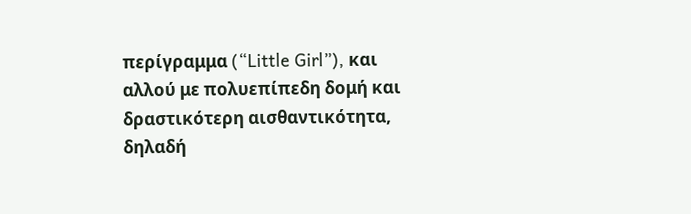περίγραμμα (“Little Girl”), και αλλού με πολυεπίπεδη δομή και δραστικότερη αισθαντικότητα, δηλαδή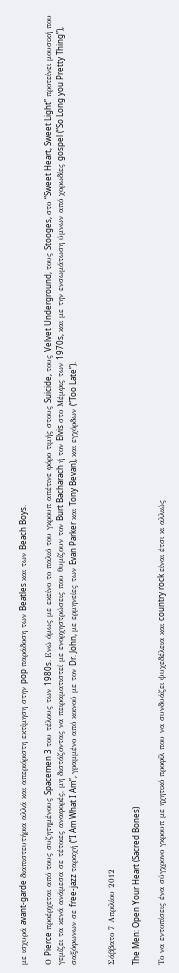με ισχυρά avant-garde διαπιστευτήρια αλλά και απεριόριστη εκτίμηση στην pop παράδοση των Beatles και των Beach Boys.

Ο Pierce προέρχεται από τους συζητημένους Spacemen 3 του τέλους των 1980s. Ενώ όμως με εκείνο το παλιό του γκρουπ απέτινε φόρο τιμής στους Suicide, τους Velvet Underground, τους Stooges, στο “Sweet Heart, Sweet Light” προτείνει μουσική που γεμίζει τα κενά ανάμεσα σε τέτοιες αναφορές, μη διστάζοντας να πειραματιστεί με ενορχηστρώσεις που θυμίζουν τον Burt Bacharach ή τον Elvis στο Μέμφις των 1970s, και με την ενσωμάτωση ύμνων από χορωδίες gospel (“So Long you Pretty Thing”), σαξόφωνων σε free-jazz ταραχή (“I Am What I Am”, γραμμένο από κοινού με τον Dr. John, με ερμηνείες των Evan Parker και Tony Bevan), και εγχόρδων (“Too Late”).


Σάββατο 7 Απριλίου 2012

The Men: Open Your Heart (Sacred Bones)

Το να εντοπίσεις ένα σύγχρονο γκρουπ με ηχητικό προφίλ που να συνδυάζει ψυχεδέλεια και country rock είναι έτσι κι αλλιώς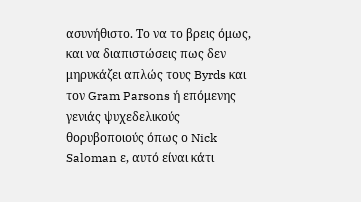ασυνήθιστο. Το να το βρεις όμως, και να διαπιστώσεις πως δεν μηρυκάζει απλώς τους Byrds και τον Gram Parsons ή επόμενης γενιάς ψυχεδελικούς θορυβοποιούς όπως ο Nick Saloman ε, αυτό είναι κάτι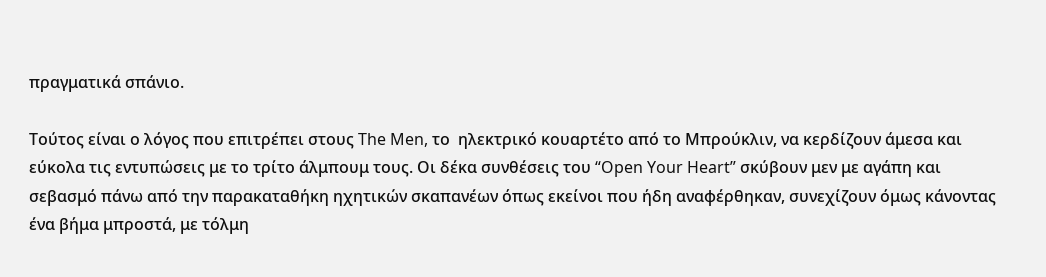πραγματικά σπάνιο.

Τούτος είναι ο λόγος που επιτρέπει στους The Men, το  ηλεκτρικό κουαρτέτο από το Μπρούκλιν, να κερδίζουν άμεσα και εύκολα τις εντυπώσεις με το τρίτο άλμπουμ τους. Οι δέκα συνθέσεις του “Open Your Heart” σκύβουν μεν με αγάπη και σεβασμό πάνω από την παρακαταθήκη ηχητικών σκαπανέων όπως εκείνοι που ήδη αναφέρθηκαν, συνεχίζουν όμως κάνοντας ένα βήμα μπροστά, με τόλμη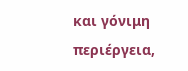και γόνιμη περιέργεια,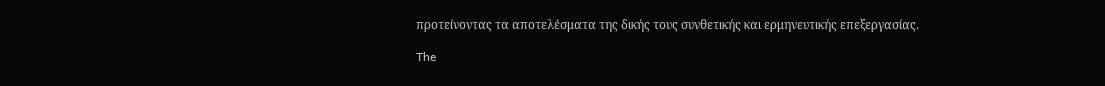προτείνοντας τα αποτελέσματα της δικής τους συνθετικής και ερμηνευτικής επεξεργασίας.

The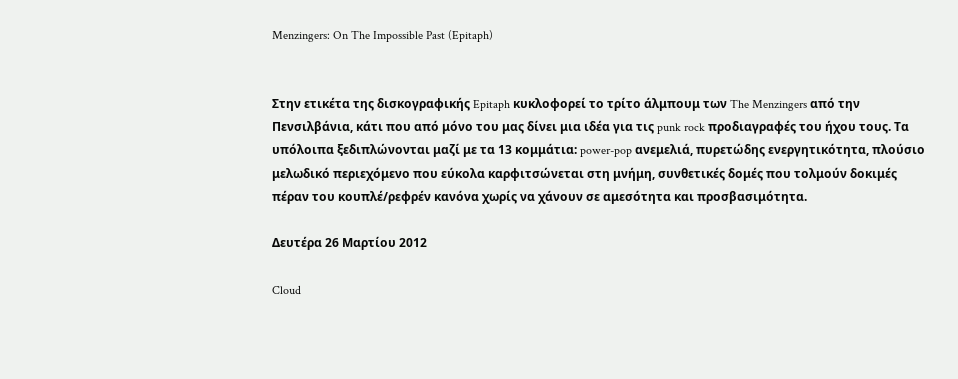Menzingers: On The Impossible Past (Epitaph)


Στην ετικέτα της δισκογραφικής Epitaph κυκλοφορεί το τρίτο άλμπουμ των The Menzingers από την Πενσιλβάνια, κάτι που από μόνο του μας δίνει μια ιδέα για τις punk rock προδιαγραφές του ήχου τους. Τα υπόλοιπα ξεδιπλώνονται μαζί με τα 13 κομμάτια: power-pop ανεμελιά, πυρετώδης ενεργητικότητα, πλούσιο μελωδικό περιεχόμενο που εύκολα καρφιτσώνεται στη μνήμη, συνθετικές δομές που τολμούν δοκιμές πέραν του κουπλέ/ρεφρέν κανόνα χωρίς να χάνουν σε αμεσότητα και προσβασιμότητα.

Δευτέρα 26 Μαρτίου 2012

Cloud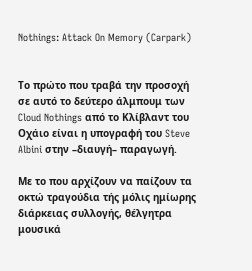Nothings: Attack On Memory (Carpark)


Το πρώτο που τραβά την προσοχή σε αυτό το δεύτερο άλμπουμ των Cloud Nothings από το Κλίβλαντ του Οχάιο είναι η υπογραφή του Steve Albini στην –διαυγή– παραγωγή.

Με το που αρχίζουν να παίζουν τα οκτώ τραγούδια τής μόλις ημίωρης διάρκειας συλλογής, θέλγητρα μουσικά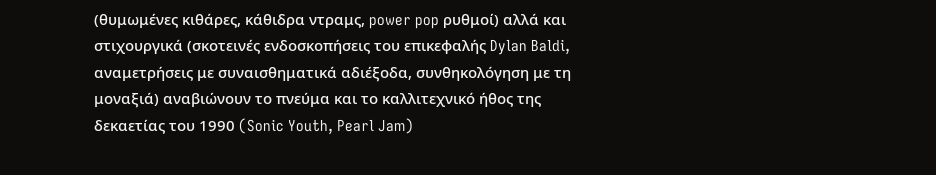(θυμωμένες κιθάρες, κάθιδρα ντραμς, power pop ρυθμοί) αλλά και στιχουργικά (σκοτεινές ενδοσκοπήσεις του επικεφαλής Dylan Baldi, αναμετρήσεις με συναισθηματικά αδιέξοδα, συνθηκολόγηση με τη μοναξιά) αναβιώνουν το πνεύμα και το καλλιτεχνικό ήθος της δεκαετίας του 1990 (Sonic Youth, Pearl Jam)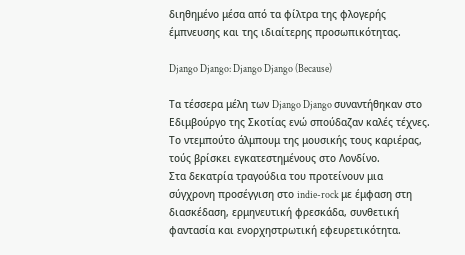διηθημένο μέσα από τα φίλτρα της φλογερής έμπνευσης και της ιδιαίτερης προσωπικότητας.

Django Django: Django Django (Because)

Τα τέσσερα μέλη των Django Django συναντήθηκαν στο Εδιμβούργο της Σκοτίας ενώ σπούδαζαν καλές τέχνες. Το ντεμπούτο άλμπουμ της μουσικής τους καριέρας, τούς βρίσκει εγκατεστημένους στο Λονδίνο.
Στα δεκατρία τραγούδια του προτείνουν μια σύγχρονη προσέγγιση στο indie-rock με έμφαση στη διασκέδαση, ερμηνευτική φρεσκάδα, συνθετική φαντασία και ενορχηστρωτική εφευρετικότητα.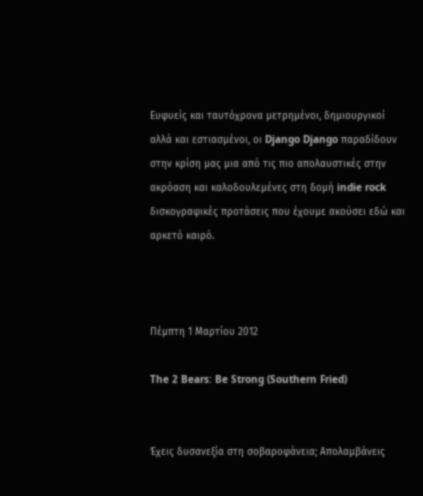Ευφυείς και ταυτόχρονα μετρημένοι, δημιουργικοί αλλά και εστιασμένοι, οι Django Django παραδίδουν στην κρίση μας μια από τις πιο απολαυστικές στην ακρόαση και καλοδουλεμένες στη δομή indie rock δισκογραφικές προτάσεις που έχουμε ακούσει εδώ και αρκετό καιρό.



Πέμπτη 1 Μαρτίου 2012

The 2 Bears: Be Strong (Southern Fried)


Έχεις δυσανεξία στη σοβαροφάνεια; Απολαμβάνεις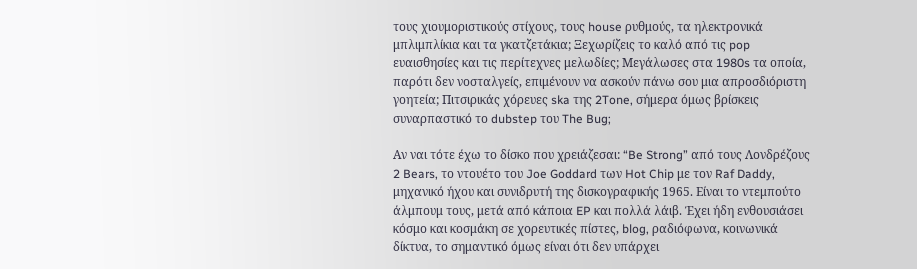τους χιουμοριστικούς στίχους, τους house ρυθμούς, τα ηλεκτρονικά μπλιμπλίκια και τα γκατζετάκια; Ξεχωρίζεις το καλό από τις pop ευαισθησίες και τις περίτεχνες μελωδίες; Μεγάλωσες στα 1980s τα οποία, παρότι δεν νοσταλγείς, επιμένουν να ασκούν πάνω σου μια απροσδιόριστη γοητεία; Πιτσιρικάς χόρευες ska της 2Tone, σήμερα όμως βρίσκεις συναρπαστικό το dubstep του The Bug;

Αν ναι τότε έχω το δίσκο που χρειάζεσαι: “Be Strong” από τους Λονδρέζους 2 Bears, το ντουέτο του Joe Goddard των Hot Chip με τον Raf Daddy, μηχανικό ήχου και συνιδρυτή της δισκογραφικής 1965. Είναι το ντεμπούτο άλμπουμ τους, μετά από κάποια EP και πολλά λάιβ. Έχει ήδη ενθουσιάσει κόσμο και κοσμάκη σε χορευτικές πίστες, blog, ραδιόφωνα, κοινωνικά δίκτυα, το σημαντικό όμως είναι ότι δεν υπάρχει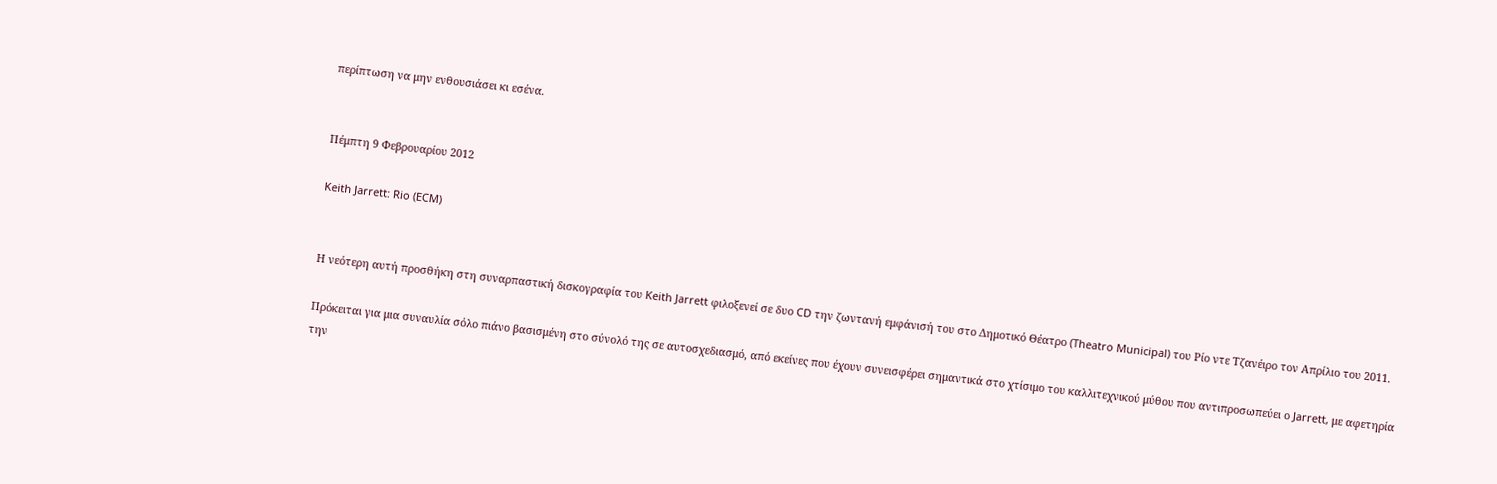περίπτωση να μην ενθουσιάσει κι εσένα.


Πέμπτη 9 Φεβρουαρίου 2012

Keith Jarrett: Rio (ECM)


Η νεότερη αυτή προσθήκη στη συναρπαστική δισκογραφία του Keith Jarrett φιλοξενεί σε δυο CD την ζωντανή εμφάνισή του στο Δημοτικό Θέατρο (Theatro Municipal) του Ρίο ντε Τζανέιρο τον Απρίλιο του 2011.

Πρόκειται για μια συναυλία σόλο πιάνο βασισμένη στο σύνολό της σε αυτοσχεδιασμό, από εκείνες που έχουν συνεισφέρει σημαντικά στο χτίσιμο του καλλιτεχνικού μύθου που αντιπροσωπεύει ο Jarrett, με αφετηρία την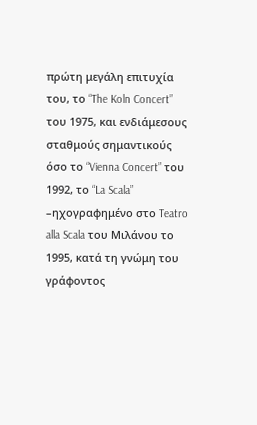πρώτη μεγάλη επιτυχία του, το “The Koln Concert” του 1975, και ενδιάμεσους σταθμούς σημαντικούς όσο το “Vienna Concert” του 1992, το “La Scala” –ηχογραφημένο στο Teatro alla Scala του Μιλάνου το 1995, κατά τη γνώμη του γράφοντος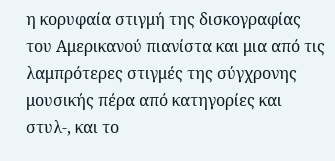η κορυφαία στιγμή της δισκογραφίας του Αμερικανού πιανίστα και μια από τις λαμπρότερες στιγμές της σύγχρονης μουσικής πέρα από κατηγορίες και στυλ-, και το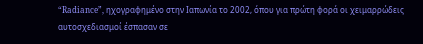“Radiance”, ηχογραφημένο στην Ιαπωνία το 2002, όπου για πρώτη φορά οι χειμαρρώδεις αυτοσχεδιασμοί έσπασαν σε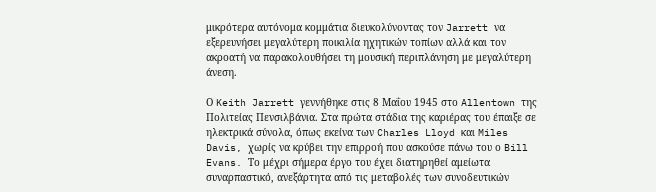μικρότερα αυτόνομα κομμάτια διευκολύνοντας τον Jarrett να εξερευνήσει μεγαλύτερη ποικιλία ηχητικών τοπίων αλλά και τον ακροατή να παρακολουθήσει τη μουσική περιπλάνηση με μεγαλύτερη άνεση.

Ο Keith Jarrett γεννήθηκε στις 8 Μαΐου 1945 στο Allentown της Πολιτείας Πενσιλβάνια. Στα πρώτα στάδια της καριέρας του έπαιξε σε ηλεκτρικά σύνολα, όπως εκείνα των Charles Lloyd και Miles Davis, χωρίς να κρύβει την επιρροή που ασκούσε πάνω του ο Bill Evans. Το μέχρι σήμερα έργο του έχει διατηρηθεί αμείωτα συναρπαστικό, ανεξάρτητα από τις μεταβολές των συνοδευτικών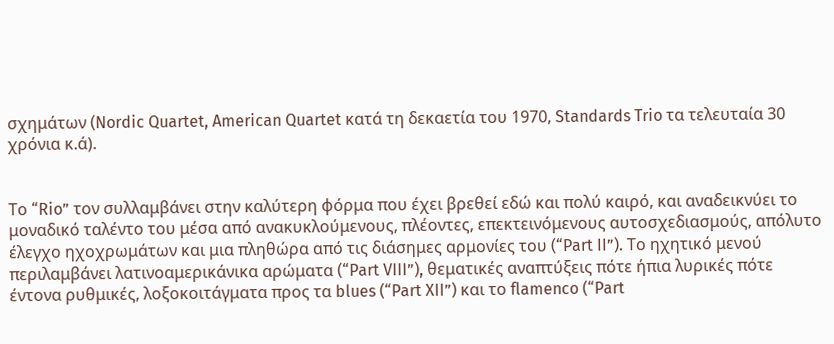σχημάτων (Nordic Quartet, American Quartet κατά τη δεκαετία του 1970, Standards Trio τα τελευταία 30 χρόνια κ.ά).


Το “Rio” τον συλλαμβάνει στην καλύτερη φόρμα που έχει βρεθεί εδώ και πολύ καιρό, και αναδεικνύει το μοναδικό ταλέντο του μέσα από ανακυκλούμενους, πλέοντες, επεκτεινόμενους αυτοσχεδιασμούς, απόλυτο έλεγχο ηχοχρωμάτων και μια πληθώρα από τις διάσημες αρμονίες του (“Part II”). Το ηχητικό μενού περιλαμβάνει λατινοαμερικάνικα αρώματα (“Part VIII”), θεματικές αναπτύξεις πότε ήπια λυρικές πότε έντονα ρυθμικές, λοξοκοιτάγματα προς τα blues (“Part XII”) και το flamenco (“Part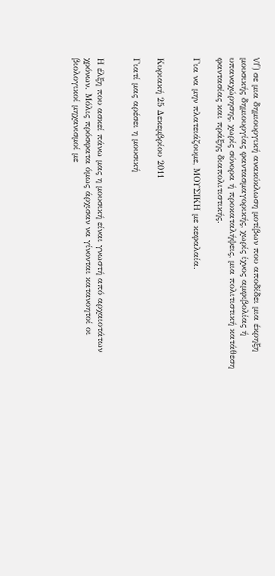VI”) σε μια δημιουργική ανακύκλωση μοτίβων που αποδίδει μια έκρηξη μουσικής δημιουργίας φαντασμαγορικής, χωρίς ίχνος αμφιβολίας ή υπαναχώρησης, χωρίς σύνορα ή προκαταλήψεις, μια πολιτιστική κατάθεση φαντασίας και πράξης διαπολιτιστικής.

Για να μην πλατειάζουμε, ΜΟΥΣΙΚΗ με κεφαλαία.


Κυριακή 25 Δεκεμβρίου 2011

Γιατί μας αρέσει η μουσική


Η έλξη που ασκεί πάνω μας η μουσική είναι γνωστή από αρχαιοτάτων χρόνων. Μόλις πρόσφατα όμως άρχισαν να γίνονται κατανοητοί οι βιολογικοί μηχανισμοί με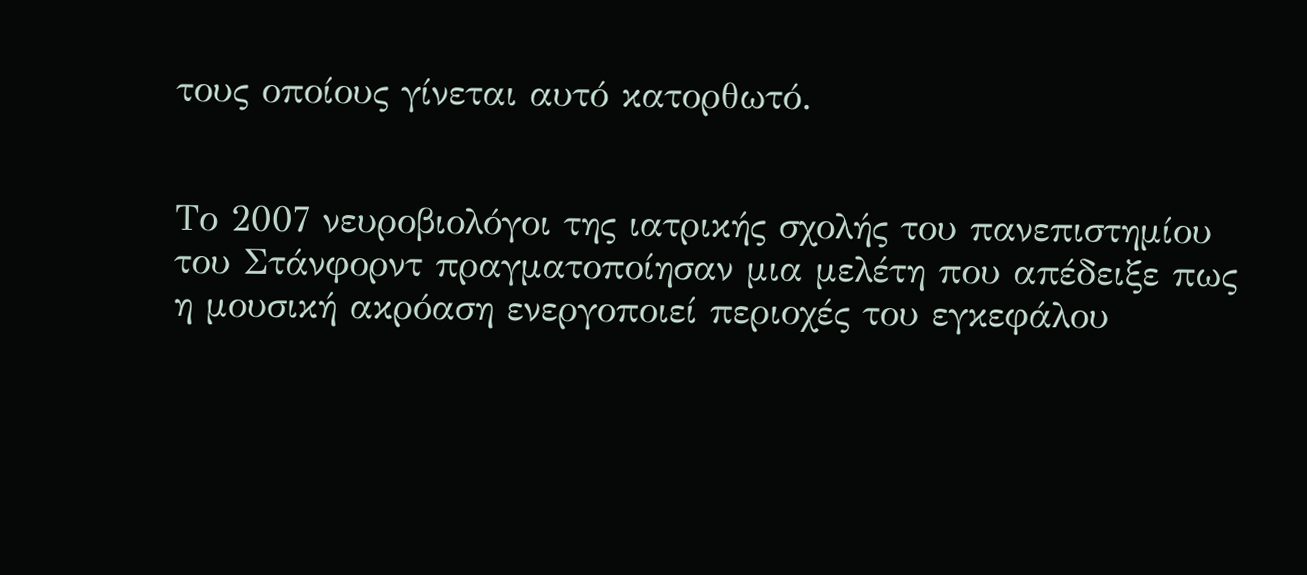τους οποίους γίνεται αυτό κατορθωτό.


Το 2007 νευροβιολόγοι της ιατρικής σχολής του πανεπιστημίου του Στάνφορντ πραγματοποίησαν μια μελέτη που απέδειξε πως η μουσική ακρόαση ενεργοποιεί περιοχές του εγκεφάλου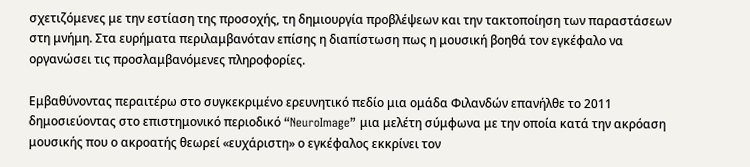σχετιζόμενες με την εστίαση της προσοχής, τη δημιουργία προβλέψεων και την τακτοποίηση των παραστάσεων στη μνήμη. Στα ευρήματα περιλαμβανόταν επίσης η διαπίστωση πως η μουσική βοηθά τον εγκέφαλο να οργανώσει τις προσλαμβανόμενες πληροφορίες.

Εμβαθύνοντας περαιτέρω στο συγκεκριμένο ερευνητικό πεδίο μια ομάδα Φιλανδών επανήλθε το 2011 δημοσιεύοντας στο επιστημονικό περιοδικό “NeuroImage” μια μελέτη σύμφωνα με την οποία κατά την ακρόαση μουσικής που ο ακροατής θεωρεί «ευχάριστη» ο εγκέφαλος εκκρίνει τον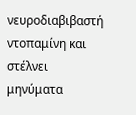νευροδιαβιβαστή ντοπαμίνη και στέλνει μηνύματα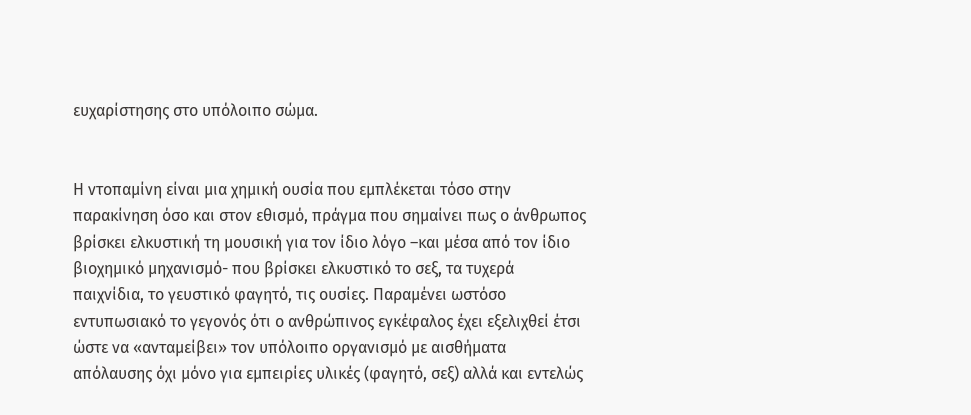ευχαρίστησης στο υπόλοιπο σώμα.


Η ντοπαμίνη είναι μια χημική ουσία που εμπλέκεται τόσο στην παρακίνηση όσο και στον εθισμό, πράγμα που σημαίνει πως ο άνθρωπος βρίσκει ελκυστική τη μουσική για τον ίδιο λόγο –και μέσα από τον ίδιο βιοχημικό μηχανισμό- που βρίσκει ελκυστικό το σεξ, τα τυχερά παιχνίδια, το γευστικό φαγητό, τις ουσίες. Παραμένει ωστόσο εντυπωσιακό το γεγονός ότι ο ανθρώπινος εγκέφαλος έχει εξελιχθεί έτσι ώστε να «ανταμείβει» τον υπόλοιπο οργανισμό με αισθήματα απόλαυσης όχι μόνο για εμπειρίες υλικές (φαγητό, σεξ) αλλά και εντελώς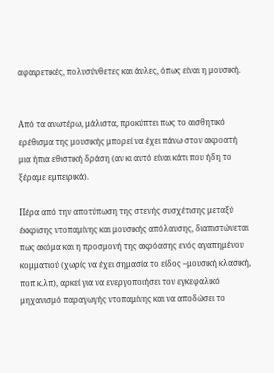αφαιρετικές, πολυσύνθετες και άυλες, όπως είναι η μουσική.


Από τα ανωτέρω, μάλιστα, προκύπτει πως το αισθητικό ερέθισμα της μουσικής μπορεί να έχει πάνω στον ακροατή μια ήπια εθιστική δράση (αν κι αυτό είναι κάτι που ήδη το ξέραμε εμπειρικά).

Πέρα από την αποτύπωση της στενής συσχέτισης μεταξύ έκκρισης ντοπαμίνης και μουσικής απόλαυσης, διαπιστώνεται πως ακόμα και η προσμονή της ακρόασης ενός αγαπημένου κομματιού (χωρίς να έχει σημασία το είδος –μουσική κλασική, ποπ κ.λπ), αρκεί για να ενεργοποιήσει τον εγκεφαλικό μηχανισμό παραγωγής ντοπαμίνης και να αποδώσει το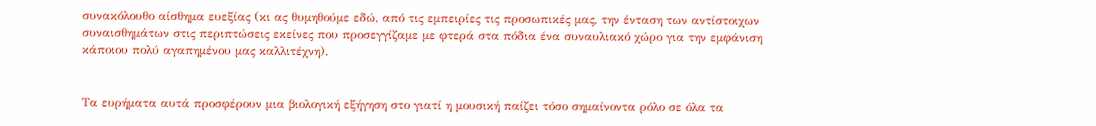συνακόλουθο αίσθημα ευεξίας (κι ας θυμηθούμε εδώ, από τις εμπειρίες τις προσωπικές μας, την ένταση των αντίστοιχων συναισθημάτων στις περιπτώσεις εκείνες που προσεγγίζαμε με φτερά στα πόδια ένα συναυλιακό χώρο για την εμφάνιση κάποιου πολύ αγαπημένου μας καλλιτέχνη).


Τα ευρήματα αυτά προσφέρουν μια βιολογική εξήγηση στο γιατί η μουσική παίζει τόσο σημαίνοντα ρόλο σε όλα τα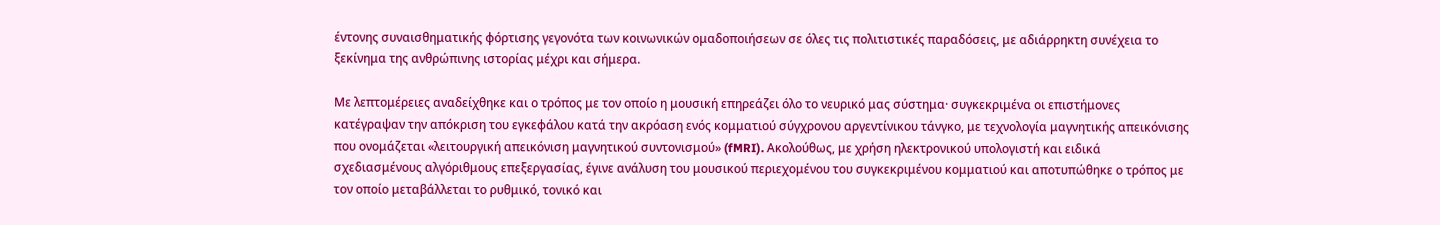έντονης συναισθηματικής φόρτισης γεγονότα των κοινωνικών ομαδοποιήσεων σε όλες τις πολιτιστικές παραδόσεις, με αδιάρρηκτη συνέχεια το ξεκίνημα της ανθρώπινης ιστορίας μέχρι και σήμερα.

Με λεπτομέρειες αναδείχθηκε και ο τρόπος με τον οποίο η μουσική επηρεάζει όλο το νευρικό μας σύστημα· συγκεκριμένα οι επιστήμονες κατέγραψαν την απόκριση του εγκεφάλου κατά την ακρόαση ενός κομματιού σύγχρονου αργεντίνικου τάνγκο, με τεχνολογία μαγνητικής απεικόνισης που ονομάζεται «λειτουργική απεικόνιση μαγνητικού συντονισμού» (fMRI). Ακολούθως, με χρήση ηλεκτρονικού υπολογιστή και ειδικά σχεδιασμένους αλγόριθμους επεξεργασίας, έγινε ανάλυση του μουσικού περιεχομένου του συγκεκριμένου κομματιού και αποτυπώθηκε ο τρόπος με τον οποίο μεταβάλλεται το ρυθμικό, τονικό και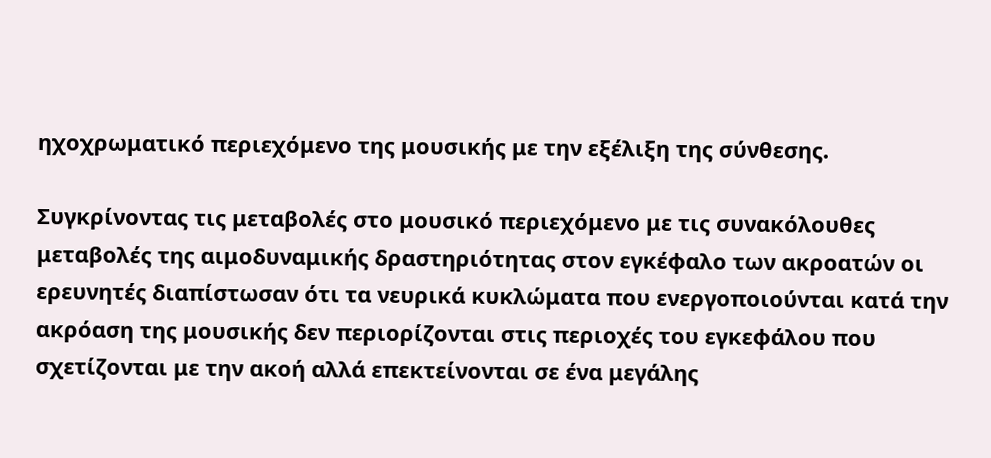ηχοχρωματικό περιεχόμενο της μουσικής με την εξέλιξη της σύνθεσης.

Συγκρίνοντας τις μεταβολές στο μουσικό περιεχόμενο με τις συνακόλουθες μεταβολές της αιμοδυναμικής δραστηριότητας στον εγκέφαλο των ακροατών οι ερευνητές διαπίστωσαν ότι τα νευρικά κυκλώματα που ενεργοποιούνται κατά την ακρόαση της μουσικής δεν περιορίζονται στις περιοχές του εγκεφάλου που σχετίζονται με την ακοή αλλά επεκτείνονται σε ένα μεγάλης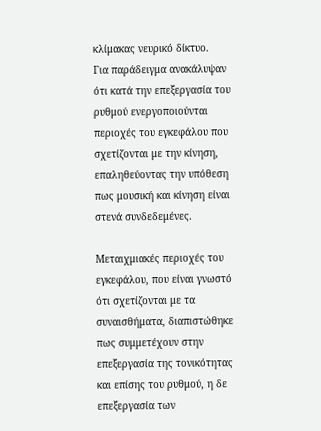κλίμακας νευρικό δίκτυο.
Για παράδειγμα ανακάλυψαν ότι κατά την επεξεργασία του ρυθμού ενεργοποιούνται περιοχές του εγκεφάλου που σχετίζονται με την κίνηση, επαληθεύοντας την υπόθεση πως μουσική και κίνηση είναι στενά συνδεδεμένες.

Μεταιχμιακές περιοχές του εγκεφάλου, που είναι γνωστό ότι σχετίζονται με τα συναισθήματα, διαπιστώθηκε πως συμμετέχουν στην επεξεργασία της τονικότητας και επίσης του ρυθμού, η δε επεξεργασία των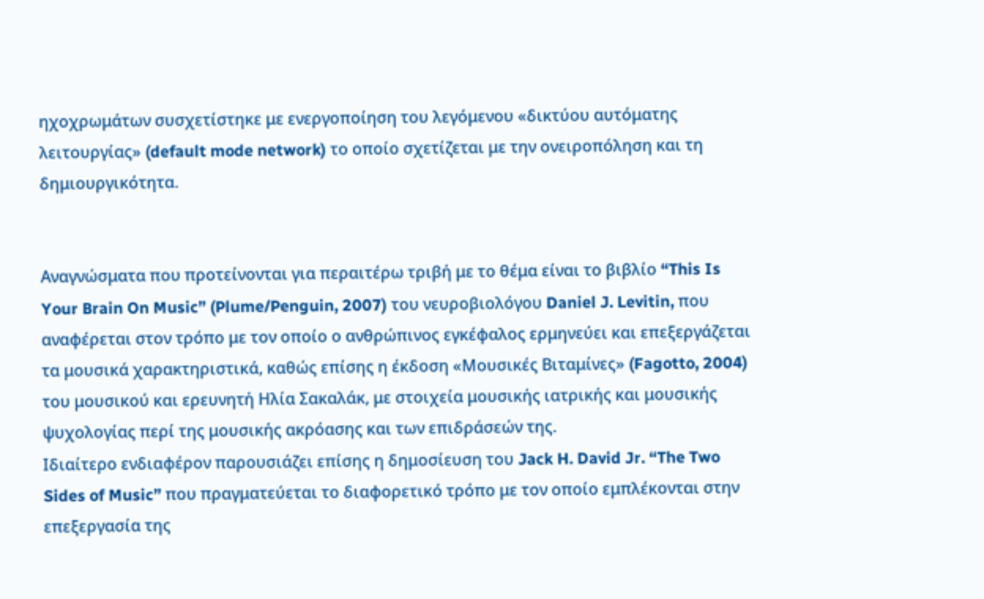ηχοχρωμάτων συσχετίστηκε με ενεργοποίηση του λεγόμενου «δικτύου αυτόματης λειτουργίας» (default mode network) το οποίο σχετίζεται με την ονειροπόληση και τη δημιουργικότητα.


Αναγνώσματα που προτείνονται για περαιτέρω τριβή με το θέμα είναι το βιβλίο “This Is Your Brain On Music” (Plume/Penguin, 2007) του νευροβιολόγου Daniel J. Levitin, που αναφέρεται στον τρόπο με τον οποίο ο ανθρώπινος εγκέφαλος ερμηνεύει και επεξεργάζεται τα μουσικά χαρακτηριστικά, καθώς επίσης η έκδοση «Μουσικές Βιταμίνες» (Fagotto, 2004) του μουσικού και ερευνητή Ηλία Σακαλάκ, με στοιχεία μουσικής ιατρικής και μουσικής ψυχολογίας περί της μουσικής ακρόασης και των επιδράσεών της.
Ιδιαίτερο ενδιαφέρον παρουσιάζει επίσης η δημοσίευση του Jack H. David Jr. “The Two Sides of Music” που πραγματεύεται το διαφορετικό τρόπο με τον οποίο εμπλέκονται στην επεξεργασία της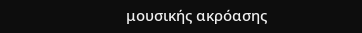μουσικής ακρόασης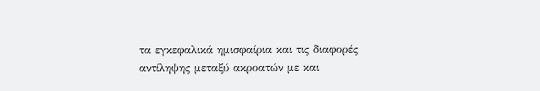τα εγκεφαλικά ημισφαίρια και τις διαφορές αντίληψης μεταξύ ακροατών με και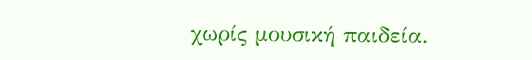χωρίς μουσική παιδεία.